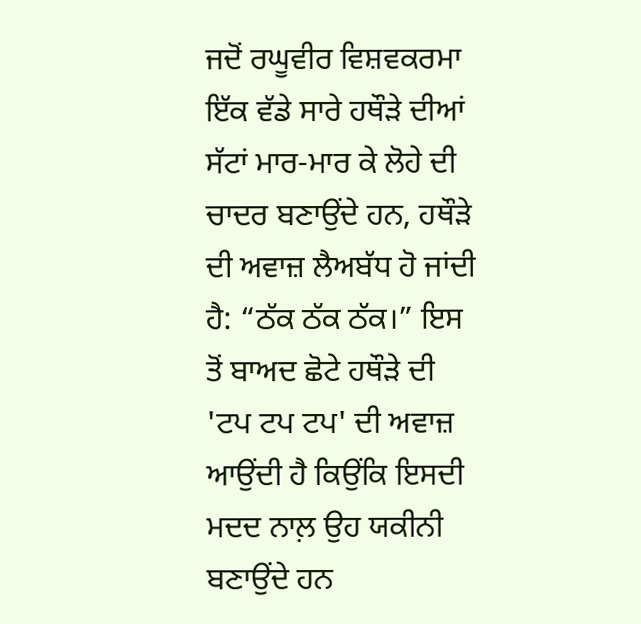ਜਦੋਂ ਰਘੂਵੀਰ ਵਿਸ਼ਵਕਰਮਾ ਇੱਕ ਵੱਡੇ ਸਾਰੇ ਹਥੌੜੇ ਦੀਆਂ ਸੱਟਾਂ ਮਾਰ-ਮਾਰ ਕੇ ਲੋਹੇ ਦੀ ਚਾਦਰ ਬਣਾਉਂਦੇ ਹਨ, ਹਥੌੜੇ ਦੀ ਅਵਾਜ਼ ਲੈਅਬੱਧ ਹੋ ਜਾਂਦੀ ਹੈ: “ਠੱਕ ਠੱਕ ਠੱਕ।” ਇਸ ਤੋਂ ਬਾਅਦ ਛੋਟੇ ਹਥੌੜੇ ਦੀ 'ਟਪ ਟਪ ਟਪ' ਦੀ ਅਵਾਜ਼ ਆਉਂਦੀ ਹੈ ਕਿਉਂਕਿ ਇਸਦੀ ਮਦਦ ਨਾਲ਼ ਉਹ ਯਕੀਨੀ ਬਣਾਉਂਦੇ ਹਨ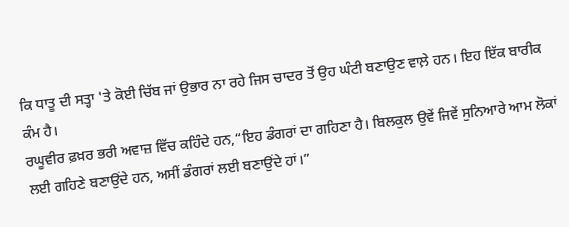ਕਿ ਧਾਤੂ ਦੀ ਸਤ੍ਹਾ 'ਤੇ ਕੋਈ ਚਿੱਬ ਜਾਂ ਉਭਾਰ ਨਾ ਰਹੇ ਜਿਸ ਚਾਦਰ ਤੋਂ ਉਹ ਘੰਟੀ ਬਣਾਉਣ ਵਾਲ਼ੇ ਹਨ। ਇਹ ਇੱਕ ਬਾਰੀਕ ਕੰਮ ਹੈ।
ਰਘੂਵੀਰ ਫ਼ਖ਼ਰ ਭਰੀ ਅਵਾਜ਼ ਵਿੱਚ ਕਹਿੰਦੇ ਹਨ,“ਇਹ ਡੰਗਰਾਂ ਦਾ ਗਹਿਣਾ ਹੈ। ਬਿਲਕੁਲ ਉਵੇਂ ਜਿਵੇਂ ਸੁਨਿਆਰੇ ਆਮ ਲੋਕਾਂ ਲਈ ਗਹਿਣੇ ਬਣਾਉਂਦੇ ਹਨ, ਅਸੀਂ ਡੰਗਰਾਂ ਲਈ ਬਣਾਉਂਦੇ ਹਾਂ।”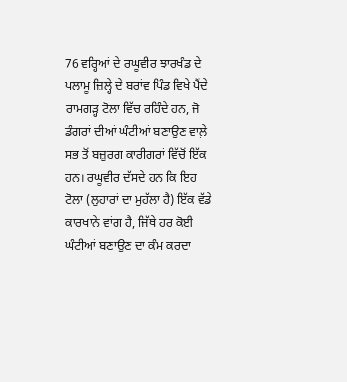76 ਵਰ੍ਹਿਆਂ ਦੇ ਰਘੂਵੀਰ ਝਾਰਖੰਡ ਦੇ ਪਲਾਮੂ ਜ਼ਿਲ੍ਹੇ ਦੇ ਬਰਾਂਵ ਪਿੰਡ ਵਿਖੇ ਪੈਂਦੇ ਰਾਮਗੜ੍ਹ ਟੋਲਾ ਵਿੱਚ ਰਹਿੰਦੇ ਹਨ, ਜੋ ਡੰਗਰਾਂ ਦੀਆਂ ਘੰਟੀਆਂ ਬਣਾਉਣ ਵਾਲ਼ੇ ਸਭ ਤੋਂ ਬਜ਼ੁਰਗ ਕਾਰੀਗਰਾਂ ਵਿੱਚੋਂ ਇੱਕ ਹਨ। ਰਘੂਵੀਰ ਦੱਸਦੇ ਹਨ ਕਿ ਇਹ ਟੋਲਾ (ਲੁਹਾਰਾਂ ਦਾ ਮੁਹੱਲਾ ਹੈ) ਇੱਕ ਵੱਡੇ ਕਾਰਖਾਨੇ ਵਾਂਗ ਹੈ, ਜਿੱਥੇ ਹਰ ਕੋਈ ਘੰਟੀਆਂ ਬਣਾਉਣ ਦਾ ਕੰਮ ਕਰਦਾ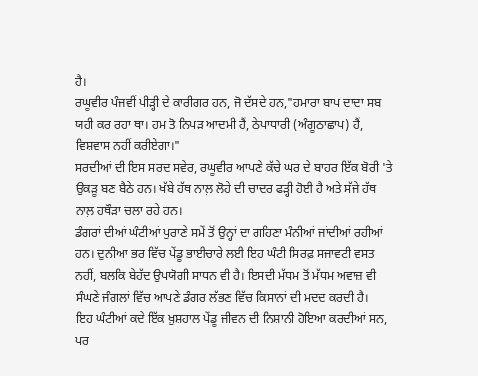ਹੈ।
ਰਘੂਵੀਰ ਪੰਜਵੀਂ ਪੀੜ੍ਹੀ ਦੇ ਕਾਰੀਗਰ ਹਨ, ਜੋ ਦੱਸਦੇ ਹਨ,"ਹਮਾਰਾ ਬਾਪ ਦਾਦਾ ਸਬ ਯਹੀ ਕਰ ਰਹਾ ਥਾ। ਹਮ ਤੋ ਨਿਪੜ ਆਦਮੀ ਹੈਂ, ਠੇਪਾਧਾਰੀ (ਅੰਗੂਠਾਛਾਪ) ਹੈਂ, ਵਿਸ਼ਵਾਸ ਨਹੀਂ ਕਰੀਏਗਾ।"
ਸਰਦੀਆਂ ਦੀ ਇਸ ਸਰਦ ਸਵੇਰ, ਰਘੂਵੀਰ ਆਪਣੇ ਕੱਚੇ ਘਰ ਦੇ ਬਾਹਰ ਇੱਕ ਬੋਰੀ 'ਤੇ ਉਕੜੂ ਬਣ ਬੈਠੇ ਹਨ। ਖੱਬੇ ਹੱਥ ਨਾਲ਼ ਲੋਹੇ ਦੀ ਚਾਦਰ ਫੜ੍ਹੀ ਹੋਈ ਹੈ ਅਤੇ ਸੱਜੇ ਹੱਥ ਨਾਲ਼ ਹਥੌੜਾ ਚਲਾ ਰਹੇ ਹਨ।
ਡੰਗਰਾਂ ਦੀਆਂ ਘੰਟੀਆਂ ਪੁਰਾਣੇ ਸਮੇਂ ਤੋਂ ਉਨ੍ਹਾਂ ਦਾ ਗਹਿਣਾ ਮੰਨੀਆਂ ਜਾਂਦੀਆਂ ਰਹੀਆਂ ਹਨ। ਦੁਨੀਆ ਭਰ ਵਿੱਚ ਪੇਂਡੂ ਭਾਈਚਾਰੇ ਲਈ ਇਹ ਘੰਟੀ ਸਿਰਫ਼ ਸਜਾਵਟੀ ਵਸਤ ਨਹੀਂ, ਬਲਕਿ ਬੇਹੱਦ ਉਪਯੋਗੀ ਸਾਧਨ ਵੀ ਹੈ। ਇਸਦੀ ਮੱਧਮ ਤੋਂ ਮੱਧਮ ਅਵਾਜ਼ ਵੀ ਸੰਘਣੇ ਜੰਗਲਾਂ ਵਿੱਚ ਆਪਣੇ ਡੰਗਰ ਲੱਭਣ ਵਿੱਚ ਕਿਸਾਨਾਂ ਦੀ ਮਦਦ ਕਰਦੀ ਹੈ।
ਇਹ ਘੰਟੀਆਂ ਕਦੇ ਇੱਕ ਖ਼ੁਸ਼ਹਾਲ ਪੇਂਡੂ ਜੀਵਨ ਦੀ ਨਿਸ਼ਾਨੀ ਹੋਇਆ ਕਰਦੀਆਂ ਸਨ, ਪਰ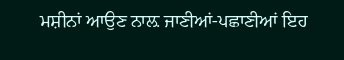ਮਸ਼ੀਨਾਂ ਆਉਣ ਨਾਲ਼ ਜਾਣੀਆਂ-ਪਛਾਣੀਆਂ ਇਹ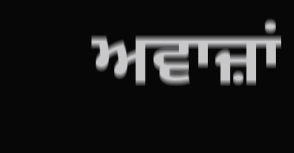ਅਵਾਜ਼ਾਂ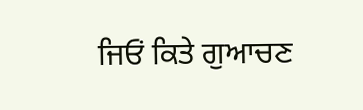ਜਿਓਂ ਕਿਤੇ ਗੁਆਚਣ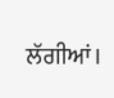ਲੱਗੀਆਂ।